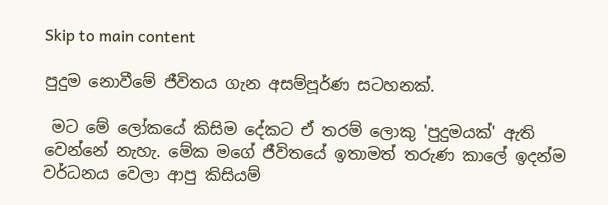Skip to main content

පුදුම නොවීමේ ජීවිතය ගැන අසම්පූර්ණ සටහනක්.

 මට මේ ලෝකයේ කිසිම දේකට ඒ තරම් ලොකු 'පුදුමයක්' ඇති වෙන්නේ නැහැ. මේක මගේ ජීවිතයේ ඉතාමත් තරුණ කාලේ ඉදන්ම වර්ධනය වෙලා ආපු කිසියම්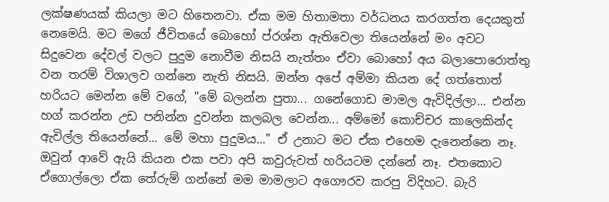ලක්ෂණයක් කියලා මට හිතෙනවා. ඒක මම හිතාමතා වර්ධනය කරගත්ත දෙයකුත් නෙමෙයි. මට මගේ ජීවිතයේ බොහෝ ප්රශ්න ඇතිවෙලා තියෙන්නේ මං අවට සිදුවෙන දේවල් වලට පුදුම නොවීම නිසයි නැත්තං ඒවා බොහෝ අය බලාපොරොත්තු වන තරම් විශාලව ගන්නෙ නැති නිසයි. ඔන්න අපේ අම්මා කියන දේ ගත්තොත් හරියට මෙන්න මේ වගේ, "මේ බලන්න පුතා... ගනේගොඩ මාමල ඇවිදිල්ලා... එන්න හග් කරන්න උඩ පනින්න දුවන්න කලබල වෙන්න... අම්මෝ කොච්චර කාලෙකින්ද ඇවිල්ල තියෙන්නේ... මේ මහා පුදුමය..." ඒ උනාට මට ඒක එහෙම දැනෙන්නෙ නෑ. ඔවුන් ආවේ ඇයි කියන එක පවා අපි කවුරුවත් හරියටම දන්නේ නෑ. එතකොට ඒගොල්ලො ඒක තේරුම් ගන්නේ මම මාමලාට අගෞරව කරපු විදිහට. බැරි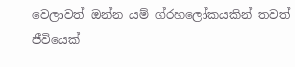වෙලාවත් ඔන්න යම් ග්රහලෝකයකින් තවත් ජීවියෙක්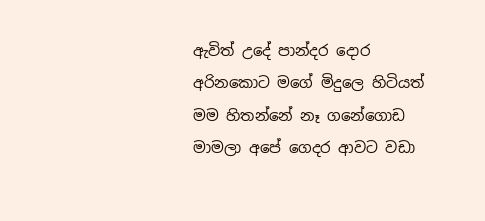ඇවිත් උදේ පාන්දර දොර අරිනකොට මගේ මිදුලෙ හිටියත් මම හිතන්නේ නෑ ගනේගොඩ මාමලා අපේ ගෙදර ආවට වඩා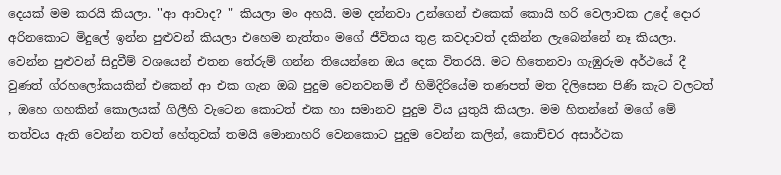දෙයක් මම කරයි කියලා. ''ආ ආවාද? " කියලා මං අහයි. මම දන්නවා උන්ගෙන් එකෙක් කොයි හරි වෙලාවක උදේ දොර අරිනකොට මිදුලේ ඉන්න පුළුවන් කියලා එහෙම නැත්තං මගේ ජීවිතය තුළ කවදාවත් දකින්න ලැබෙන්නේ නෑ කියලා. වෙන්න පුළුවන් සිදුවීම් වශයෙන් එතන තේරුම් ගන්න තියෙන්නෙ ඔය දෙක විතරයි. මට හිතෙනවා ගැඹුරුම අර්ථයේ දී වුණත් ග්රහලෝකයකින් එකෙන් ආ එක ගැන ඔබ පුදුම වෙනවනම් ඒ හිමිදිරියේම තණපත් මත දිලිසෙන පිණි කැට වලටත් , ඔහෙ ගහකින් කොලයක් ගිලීහි වැටෙන කොටත් එක හා සමානව පුදුම විය යුතුයි කියලා. මම හිතන්නේ මගේ මේ තත්වය ඇති වෙන්න තවත් හේතුවක් තමයි මොනාහරි වෙනකොට පුදුම වෙන්න කලින්, කොච්චර අසාර්ථක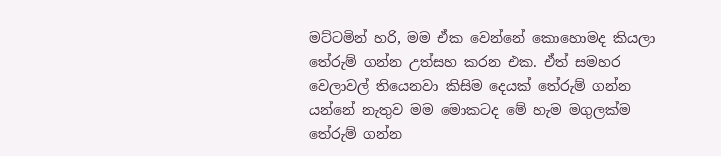මට්ටමින් හරි, මම ඒක වෙන්නේ කොහොමද කියලා තේරුම් ගන්න උත්සහ කරන එක. ඒත් සමහර වෙලාවල් තියෙනවා කිසිම දෙයක් තේරුම් ගන්න යන්නේ නැතුව මම මොකටද මේ හැම මගුලක්ම තේරුම් ගන්න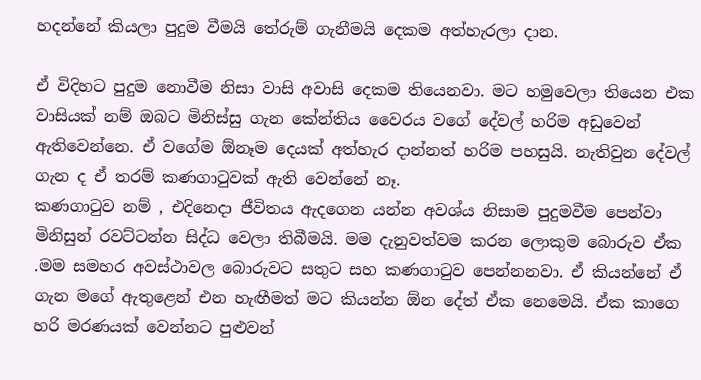හදන්නේ කියලා පුදුම වීමයි තේරුම් ගැනීමයි දෙකම අත්හැරලා දාන.

ඒ විදිහට පුදුම නොවීම නිසා වාසි අවාසි දෙකම තියෙනවා. මට හමුවෙලා තියෙන එක වාසියක් නම් ඔබට මිනිස්සු ගැන කේන්තිය වෛරය වගේ දේවල් හරිම අඩුවෙන් ඇතිවෙන්නෙ. ඒ වගේම ඕනෑම දෙයක් අත්හැර දාන්නත් හරිම පහසුයි. නැතිවුන දේවල් ගැන ද ඒ තරම් කණගාටුවක් ඇති වෙන්නේ නෑ.
කණගාටුව නම් , එදිනෙදා ජීවිතය ඇදගෙන යන්න අවශ්ය නිසාම පුදුමවීම පෙන්වා මිනිසුන් රවට්ටන්න සිද්ධ වෙලා තිබීමයි. මම දැනුවත්වම කරන ලොකුම බොරුව ඒක .මම සමහර අවස්ථාවල බොරුවට සතුට සහ කණගාටුව පෙන්නනවා. ඒ කියන්නේ ඒ ගැන මගේ ඇතුළෙන් එන හැඟීමත් මට කියන්න ඕන දේත් ඒක නෙමෙයි. ඒක කාගෙ හරි මරණයක් වෙන්නට පුළුවන්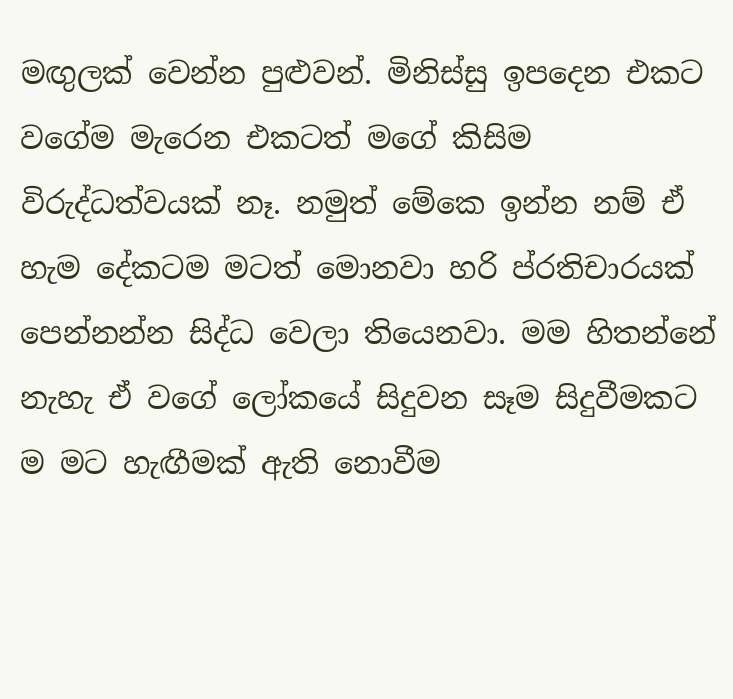මඟුලක් වෙන්න පුළුවන්. මිනිස්සු ඉපදෙන එකට වගේම මැරෙන එකටත් මගේ කිසිම විරුද්ධත්වයක් නෑ. නමුත් මේකෙ ඉන්න නම් ඒ හැම දේකටම මටත් මොනවා හරි ප්රතිචාරයක් පෙන්නන්න සිද්ධ වෙලා තියෙනවා. මම හිතන්නේ නැහැ ඒ වගේ ලෝකයේ සිදුවන සෑම සිදුවීමකට ම මට හැඟීමක් ඇති නොවීම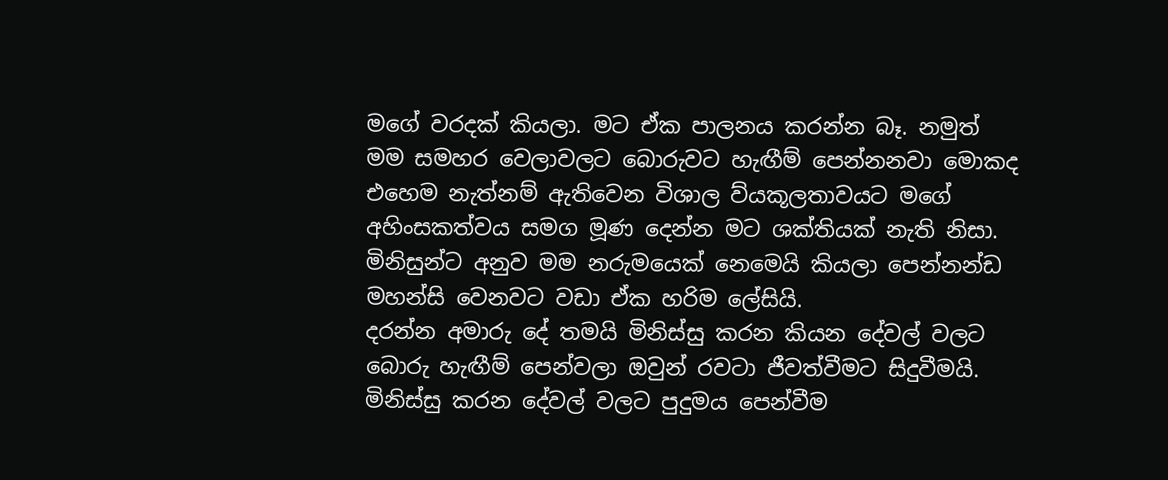මගේ වරදක් කියලා. මට ඒක පාලනය කරන්න බෑ. නමුත් මම සමහර වෙලාවලට බොරුවට හැඟීම් පෙන්නනවා මොකද එහෙම නැත්නම් ඇතිවෙන විශාල ව්යකූලතාවයට මගේ අහිංසකත්වය සමග මූණ දෙන්න මට ශක්තියක් නැති නිසා. මිනිසුන්ට අනුව මම නරුමයෙක් නෙමෙයි කියලා පෙන්නන්ඩ මහන්සි වෙනවට වඩා ඒක හරිම ලේසියි.
දරන්න අමාරු දේ තමයි මිනිස්සු කරන කියන දේවල් වලට බොරු හැඟීම් පෙන්වලා ඔවුන් රවටා ජීවත්වීමට සිදුවීමයි. මිනිස්සු කරන දේවල් වලට පුදුමය පෙන්වීම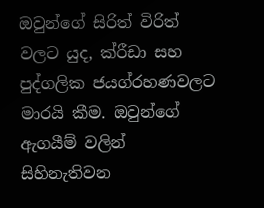ඔවුන්ගේ සිරිත් විරිත් වලට යුද, ක්රීඩා සහ පුද්ගලික ජයග්රහණවලට මාරයි කීම. ඔවුන්ගේ ඇගයීම් වලින් සිහිනැතිවන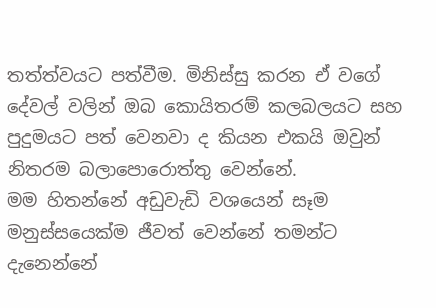තත්ත්වයට පත්වීම. මිනිස්සු කරන ඒ වගේ දේවල් වලින් ඔබ කොයිතරම් කලබලයට සහ පුදුමයට පත් වෙනවා ද කියන එකයි ඔවුන් නිතරම බලාපොරොත්තු වෙන්නේ.
මම හිතන්නේ අඩුවැඩි වශයෙන් සෑම මනුස්සයෙක්ම ජීවත් වෙන්නේ තමන්ට දැනෙන්නේ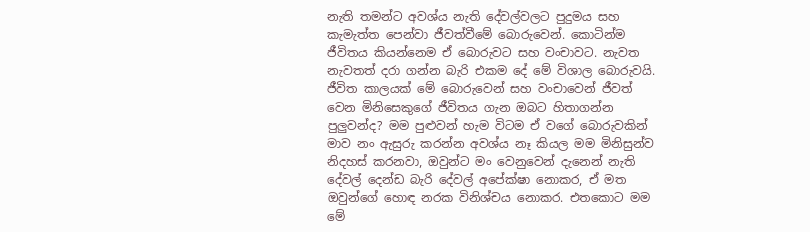නැති තමන්ට අවශ්ය නැති දේවල්වලට පුදුමය සහ කැමැත්ත පෙන්වා ජීවත්වීමේ බොරුවෙන්. කොටින්ම ජීවිතය කියන්නෙම ඒ බොරුවට සහ වංචාවට. නැවත නැවතත් දරා ගන්න බැරි එකම දේ මේ විශාල බොරුවයි. ජීවිත කාලයක් මේ බොරුවෙන් සහ වංචාවෙන් ජීවත් වෙන මිනිසෙකුගේ ජීවිතය ගැන ඔබට හිතාගන්න පුලුවන්ද? මම පුළුවන් හැම විටම ඒ වගේ බොරුවකින් මාව නං ඇසුරු කරන්න අවශ්ය නෑ කියල මම මිනිසුන්ව නිදහස් කරනවා, ඔවුන්ට මං වෙනුවෙන් දැනෙන් නැති දේවල් දෙන්ඩ බැරි දේවල් අපේක්ෂා නොකර, ඒ මත ඔවුන්ගේ හොඳ නරක විනිශ්චය නොකර. එතකොට මම මේ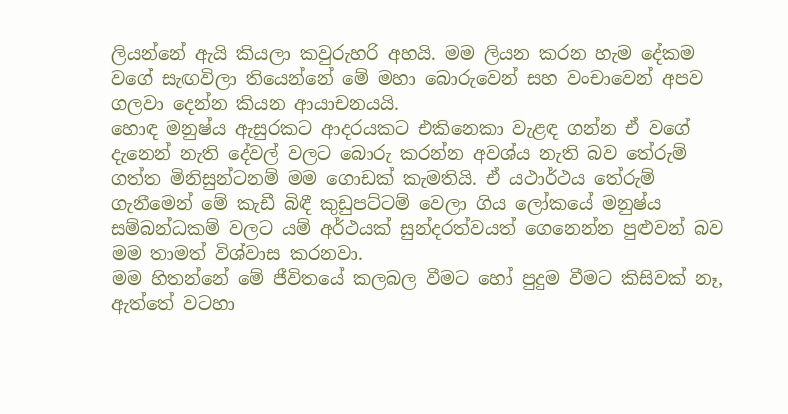ලියන්නේ ඇයි කියලා කවුරුහරි අහයි. මම ලියන කරන හැම දේකම වගේ සැඟවිලා තියෙන්නේ මේ මහා බොරුවෙන් සහ වංචාවෙන් අපව ගලවා දෙන්න කියන ආයාචනයයි.
හොඳ මනුෂ්ය ඇසුරකට ආදරයකට එකිනෙකා වැළඳ ගන්න ඒ වගේ දැනෙන් නැති දේවල් වලට බොරු කරන්න අවශ්ය නැති බව තේරුම් ගත්ත මිනිසුන්ටනම් මම ගොඩක් කැමතියි. ඒ යථාර්ථය තේරුම් ගැනීමෙන් මේ කැඩී බිඳී කුඩුපට්ටම් වෙලා ගිය ලෝකයේ මනුෂ්ය සම්බන්ධකම් වලට යම් අර්ථයක් සුන්දරත්වයත් ගෙනෙන්න පුළුවන් බව මම තාමත් විශ්වාස කරනවා.
මම හිතන්නේ මේ ජීවිතයේ කලබල වීමට හෝ පුදුම වීමට කිසිවක් නෑ, ඇත්තේ වටහා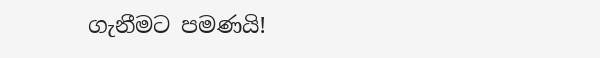ගැනීමට පමණයි!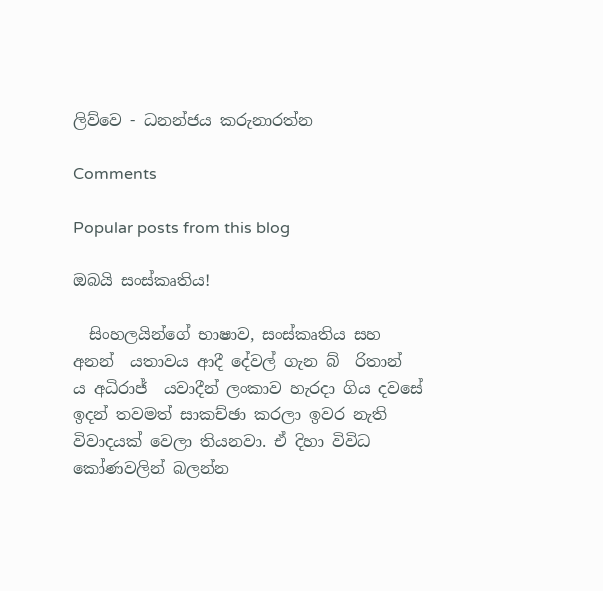ලිව්වෙ - ධනන්ජය කරුනාරත්න

Comments

Popular posts from this blog

ඔබයි සංස්කෘතිය!

  සිංහලයින්ගේ භාෂාව, සංස්කෘතිය සහ අනන් ‍ යතාවය ආදී දේවල් ගැන බ් ‍ රිතාන් ‍ ය අධිරාජ් ‍ යවාදීන් ලංකාව හැරදා ගිය දවසේ ඉදන් තවමත් සාකච්ඡා කරලා ඉවර නැති විවාදයක් වෙලා තියනවා. ඒ දිහා විවිධ කෝණවලින් බලන්න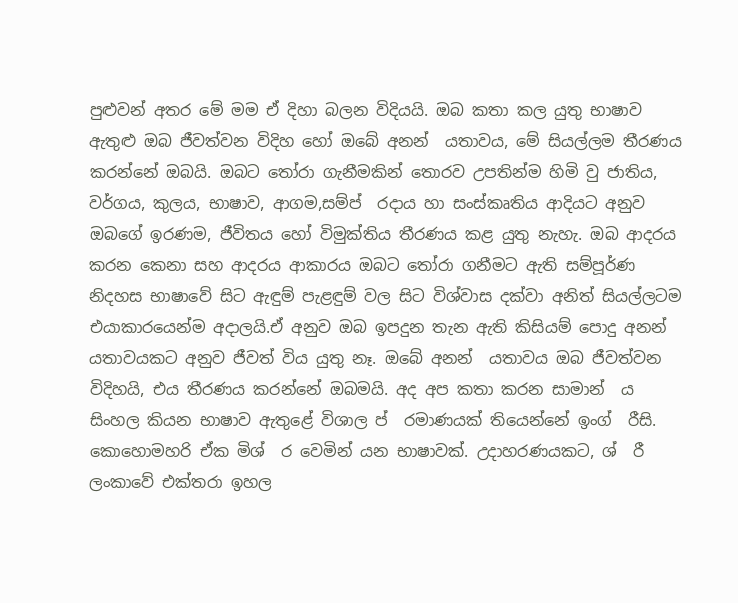පුළුවන් අතර මේ මම ඒ දිහා බලන විදියයි. ඔබ කතා කල යුතු භාෂාව ඇතුළු ඔබ ජීවත්වන විදිහ හෝ ඔබේ අනන් ‍ යතාවය, මේ සියල්ලම තීරණය කරන්නේ ඔබයි. ඔබට තෝරා ගැනීමකින් තොරව උපතින්ම හිමි වු ජාතිය, වර්ගය, කුලය, භාෂාව, ආගම,සම්ප් ‍ රදාය හා සංස්කෘතිය ආදියට අනුව ඔබගේ ඉරණම, ජීවිතය හෝ විමුක්තිය තීරණය කළ යුතු නැහැ. ඔබ ආදරය කරන කෙනා සහ ආදරය ආකාරය ඔබට තෝරා ගනීමට ඇති සම්පූර්ණ නිදහස භාෂාවේ සිට ඇඳුම් පැළඳුම් වල සිට විශ්වාස දක්වා අනිත් සියල්ලටම එයාකාරයෙන්ම අදාලයි.ඒ අනුව ඔබ ඉපදුන තැන ඇති කිසියම් පොදු අනන් ‍ යතාවයකට අනුව ජීවත් විය යුතු නෑ. ඔබේ අනන් ‍ යතාවය ඔබ ජීවත්වන විදිහයි, එය තීරණය කරන්නේ ඔබමයි. අද අප කතා කරන සාමාන් ‍ ය සිංහල කියන භාෂාව ඇතුළේ විශාල ප් ‍ රමාණයක් තියෙන්නේ ඉංග් ‍ රීසි. කොහොමහරි ඒක මිශ් ‍ ර වෙමින් යන භාෂාවක්. උදාහරණයකට, ශ් ‍ රී ලංකාවේ එක්තරා ඉහල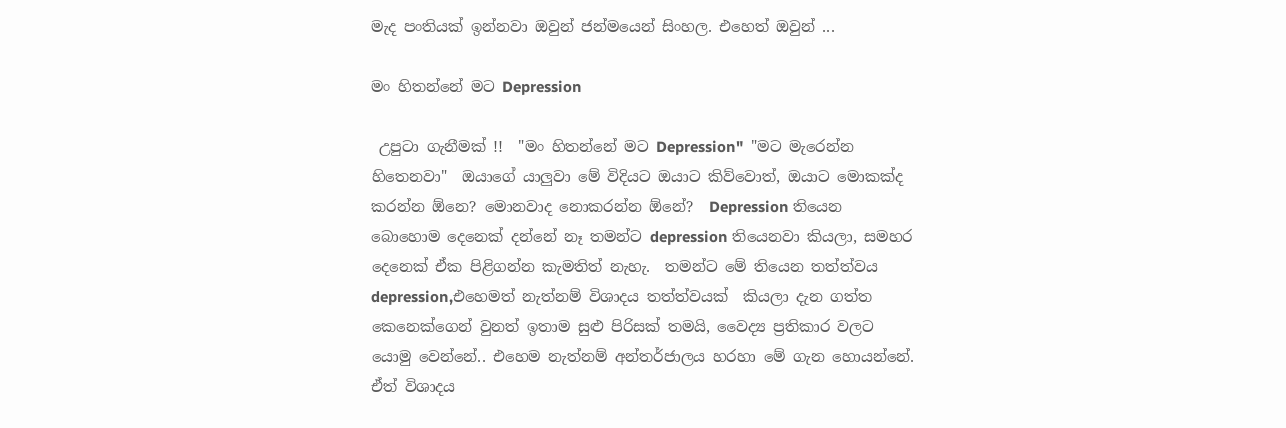මැද පංතියක් ඉන්නවා ඔවුන් ජන්මයෙන් සිංහල. එහෙත් ඔවුන් ...

මං හිතන්නේ මට Depression

 උපුටා ගැනීමක් !!  "මං හිතන්නේ මට Depression"  "මට මැරෙන්න හිතෙනවා"  ඔයාගේ යාලුවා මේ විදියට ඔයාට කිව්වොත්, ඔයාට මොකක්ද කරන්න ඕනෙ? මොනවාද නොකරන්න ඕනේ?  Depression තියෙන බොහොම දෙනෙක් දන්නේ නෑ තමන්ට depression තියෙනවා කියලා, සමහර දෙනෙක් ඒක පිළිගන්න කැමතිත් නැහැ.  තමන්ට මේ තියෙන තත්ත්වය depression,එහෙමත් නැත්නම් විශාදය තත්ත්වයක්  කියලා දැන ගත්ත කෙනෙක්ගෙන් වුනත් ඉතාම සුළු පිරිසක් තමයි, වෛද්‍ය ප්‍රතිකාර වලට යොමු වෙන්නේ.. එහෙම නැත්නම් අන්තර්ජාලය හරහා මේ ගැන හොයන්නේ.  ඒත් විශාදය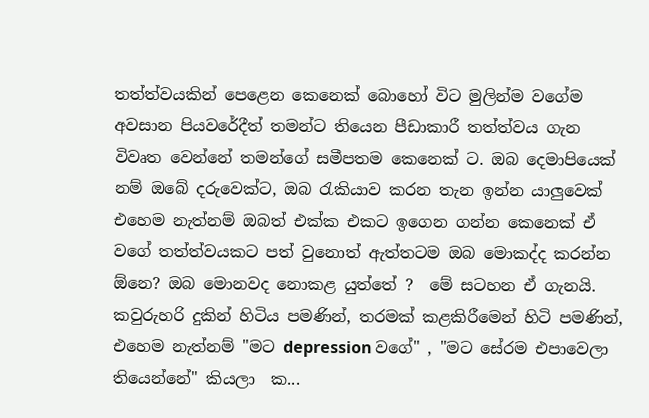තත්ත්වයකින් පෙළෙන කෙනෙක් බොහෝ විට මුලින්ම වගේම අවසාන පියවරේදීත් තමන්ට තියෙන පීඩාකාරී තත්ත්වය ගැන විවෘත වෙන්නේ තමන්ගේ සමීපතම කෙනෙක් ට. ඔබ දෙමාපියෙක් නම් ඔබේ දරුවෙක්ට, ඔබ රැකියාව කරන තැන ඉන්න යාලුවෙක් එහෙම නැත්නම් ඔබත් එක්ක එකට ඉගෙන ගන්න කෙනෙක් ඒ වගේ තත්ත්වයකට පත් වුනොත් ඇත්තටම ඔබ මොකද්ද කරන්න ඕනෙ? ඔබ මොනවද නොකළ යුත්තේ ?  මේ සටහන ඒ ගැනයි.  කවුරුහරි දුකින් හිටිය පමණින්, තරමක් කළකිරීමෙන් හිටි පමණින්, එහෙම නැත්නම් "මට depression වගේ" , "මට සේරම එපාවෙලා තියෙන්නේ" කියලා  ක...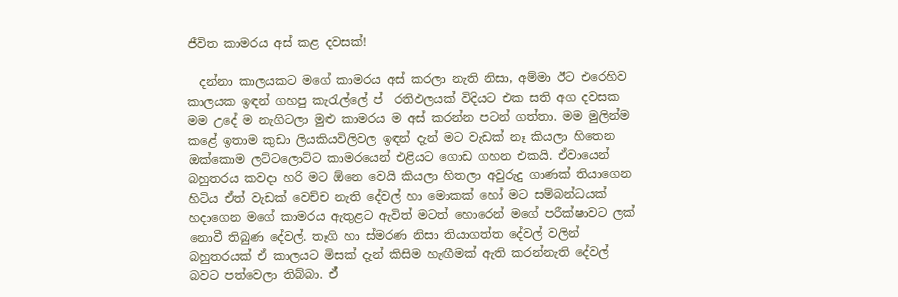ජීවිත කාමරය අස් කළ දවසක්!

  දන්නා කාලයකට මගේ කාමරය අස් කරලා නැති නිසා, අම්මා ඊට එරෙහිව කාලයක ඉඳන් ගහපු කැරැල්ලේ ප් ‍ රතිඵලයක් විදියට එක සති අග දවසක මම උදේ ම නැගිටලා මුළු කාමරය ම අස් කරන්න පටන් ගත්තා. මම මුලින්ම කළේ ඉතාම කුඩා ලියකියවිලිවල ඉඳන් දැන් මට වැඩක් නෑ කියලා හිතෙන ඔක්කොම ලට්ටලොට්ට කාමරයෙන් එළියට ගොඩ ගහන එකයි. ඒවායෙන් බහුතරය කවදා හරි මට ඕනෙ වෙයි කියලා හිතලා අවුරුදු ගාණක් තියාගෙන හිටිය ඒත් වැඩක් වෙච්ච නැති දේවල් හා මොකක් හෝ මට සම්බන්ධයක් හදාගෙන මගේ කාමරය ඇතුළට ඇවිත් මටත් හොරෙන් මගේ පරීක්ෂාවට ලක් නොවී තිබුණ දේවල්. තෑගි හා ස්මරණ නිසා තියාගත්ත දේවල් වලින් බහුතරයක් ඒ කාලයට මිසක් දැන් කිසිම හැඟීමක් ඇති කරන්නැති දේවල් බවට පත්වෙලා තිබ්බා. ඒ්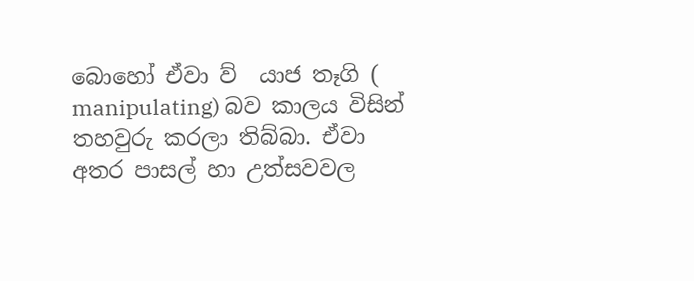බොහෝ ඒවා ව් ‍ යාජ තෑගි ( manipulating) බව කාලය විසින් තහවුරු කරලා තිබ්බා. ඒවා අතර පාසල් හා උත්සවවල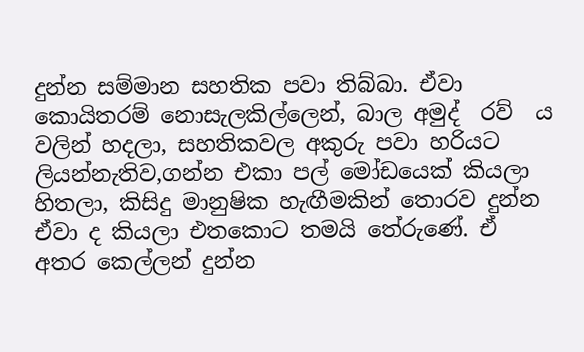දුන්න සම්මාන සහතික පවා තිබ්බා. ඒවා කොයිතරම් නොසැලකිල්ලෙන්, බාල අමුද් ‍ රව් ‍ ය වලින් හදලා, සහතිකවල අකුරු පවා හරියට ලියන්නැතිව,ගන්න එකා පල් මෝඩයෙක් කියලා හිතලා, කිසිදු මානුෂික හැඟීමකින් තොරව දුන්න ඒවා ද කියලා එතකොට තමයි තේරුණේ. ඒ අතර කෙල්ලන් දුන්න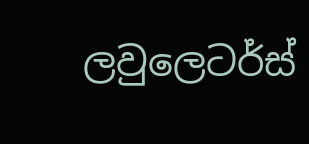ලවුලෙටර්ස්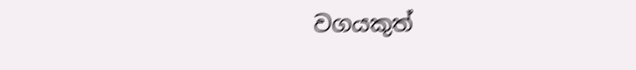වගයකුත්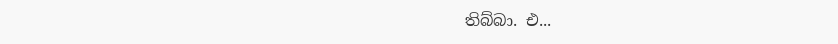තිබ්බා. එ...